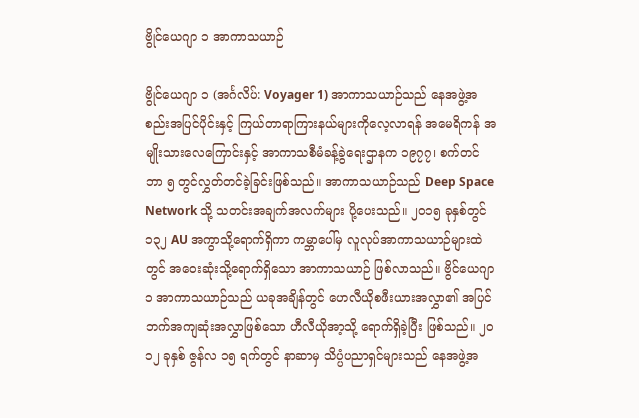ဗွိုင်ယေဂျာ ၁ အာကာသယာဉ်

ဗွိုင်ယေဂျာ ၁ (အင်္ဂလိပ်: Voyager 1) အာကာသယာဉ်သည် နေအဖွဲ့အစည်းအပြင်ပိုင်းနှင့် ကြယ်တာရာကြားနယ်များကိုလေ့လာရန် အမေရိကန် အမျိုးသားလေကြောင်းနှင့် အာကာသစီမံခန့်ခွဲရေးဌာနက ၁၉၇၇၊ စက်တင်ဘာ ၅ တွင်လွှတ်တင်ခဲ့ခြင်းဖြစ်သည်။ အာကာသယာဉ်သည် Deep Space Network သို့ သတင်းအချက်အလက်များ ပို့ပေးသည်။ ၂ဝ၁၅ ခုနှစ်တွင် ၁၃၂ AU အကွာသို့ရောက်ရှိကာ ကမ္ဘာပေါ်မှ လူလုပ်အာကာသယာဉ်များထဲတွင် အဝေးဆုံးသို့ရောက်ရှိသော အာကာသယာဉ် ဖြစ်လာသည်။ ဗွိင်ယေဂျာ ၁ အာကာသယာဉ်သည် ယခုအချိန်တွင် ဟေလီယိုစဖီးယားအလွှာ၏ အပြင်ဘက်အကျဆုံးအလွှာဖြစ်သော ဟီလီယိုအာ့သို့ ရောက်ရှိခဲ့ပြီး ဖြစ်သည်။ ၂ဝ၁၂ ခုနှစ် ဇွန်လ ၁၅ ရက်တွင် နာဆာမှ သိပ္ပံပညာရှင်များသည် နေအဖွဲ့အ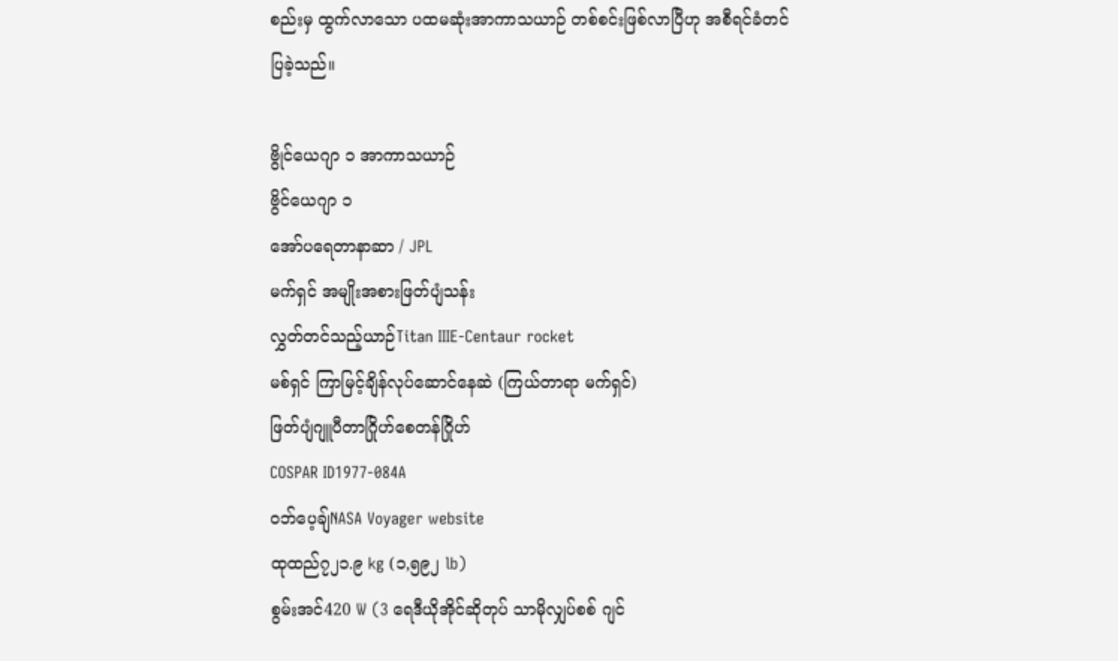စည်းမှ ထွက်လာသော ပထမဆုံးအာကာသယာဉ် တစ်စင်းဖြစ်လာပြီဟု အစီရင်ခံတင်ပြခဲ့သည်။

ဗွိုင်ယေဂျာ ၁ အာကာသယာဉ်
ဗွိင်ယေဂျာ ၁
အော်ပရေတာနာဆာ / JPL
မက်ရှင် အမျိုးအစားဖြတ်ပျံသန်း
လွှတ်တင်သည့်ယာဉ်Titan IIIE-Centaur rocket
မစ်ရှင် ကြာမြင့်ချိန်လုပ်ဆောင်နေဆဲ (ကြယ်တာရာ မက်ရှင်)
ဖြတ်ပျံဂျူပီတာဂြိုဟ်စေတန်ဂြိုဟ်
COSPAR ID1977-084A
ဝဘ်ပေ့ချ်NASA Voyager website
ထုထည်၇၂၁.၉ kg (၁,၅၉၂ lb)
စွမ်းအင်420 W (3 ရေဒီယိုအိုင်ဆိုတုပ် သာမိုလျှပ်စစ် ဂျင်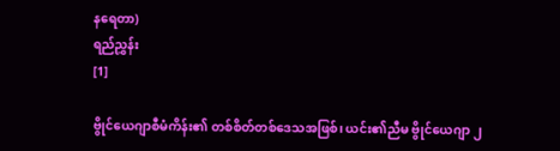နရေတာ)
ရည်ညွှန်း
[1]

ဗွိုင်ယေဂျာစီမံကိန်း၏ တစ်စိတ်တစ်ဒေသအဖြစ်၊ ယင်း၏ညီမ ဗွိုင်ယေဂျာ ၂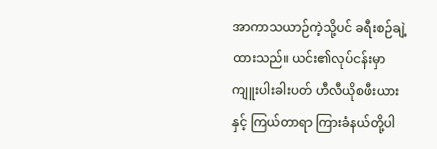အာကာသယာဉ်ကဲ့သို့ပင် ခရီးစဉ်ချဲ့ထားသည်။ ယင်း၏လုပ်ငန်းမှာ ကျူးပါးခါးပတ် ဟီလီယိုစဖီးယားနှင့် ကြယ်တာရာ ကြားခံနယ်တို့ပါ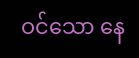ဝင်သော နေ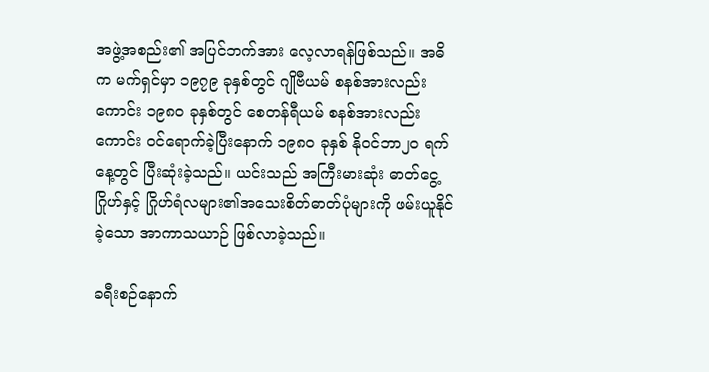အဖွဲ့အစည်း၏ အပြင်ဘက်အား လေ့လာရန်ဖြစ်သည်။ အဓိက မက်ရှင်မှာ ၁၉၇၉ ခုနှစ်တွင် ဂျိုဗီယမ် စနစ်အားလည်းကောင်း ၁၉၈ဝ ခုနှစ်တွင် စေတန်ရီယမ် စနစ်အားလည်းကောင်း ဝင်ရောက်ခဲ့ပြီးနောက် ၁၉၈ဝ ခုနှစ် နိုဝင်ဘာ၂ဝ ရက်နေ့တွင် ပြီးဆုံးခဲ့သည်။ ယင်းသည် အကြီးမားဆုံး ဓာတ်ငွေ့ဂြိုဟ်နှင့် ဂြိုဟ်ရံလများ၏အသေးစိတ်ဓာတ်ပုံများကို ဖမ်းယူနိုင်ခဲ့သော အာကာသယာဉ် ဖြစ်လာခဲ့သည်။

ခရီးစဉ်နောက်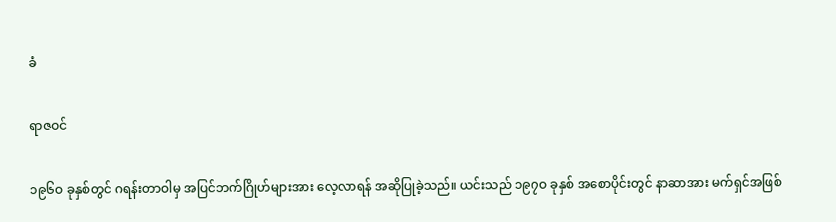ခံ

ရာဇဝင်

၁၉၆ဝ ခုနှစ်တွင် ဂရန်းတာဝါမှ အပြင်ဘက်ဂြိုဟ်များအား လေ့လာရန် အဆိုပြုခဲ့သည်။ ယင်းသည် ၁၉၇ဝ ခုနှစ် အစောပိုင်းတွင် နာဆာအား မက်ရှင်အဖြစ်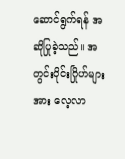ဆောင်ရွက်ရန် အဆိုပြုခဲ့သည်။ အတွင်းပိုင်းဂြိုဟ်များအား လေ့လာ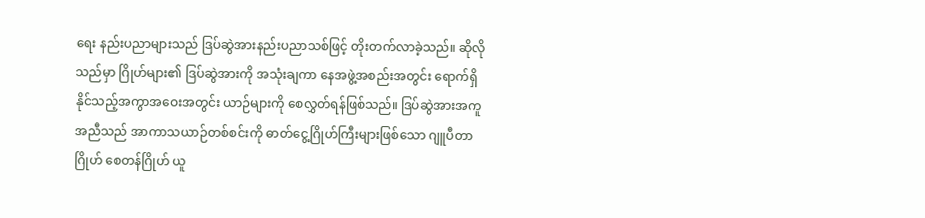ရေး နည်းပညာများသည် ဒြပ်ဆွဲအားနည်းပညာသစ်ဖြင့် တိုးတက်လာခဲ့သည်။ ဆိုလိုသည်မှာ ဂြိုဟ်များ၏ ဒြပ်ဆွဲအားကို အသုံးချကာ နေအဖွဲ့အစည်းအတွင်း ရောက်ရှိနိုင်သည့်အကွာအဝေးအတွင်း ယာဉ်များကို စေလွှတ်ရန်ဖြစ်သည်။ ဒြပ်ဆွဲအားအကူအညီသည် အာကာသယာဉ်တစ်စင်းကို ဓာတ်ငွေ့ဂြိုဟ်ကြီးများဖြစ်သော ဂျူပီတာဂြိုဟ် စေတန်ဂြိုဟ် ယူ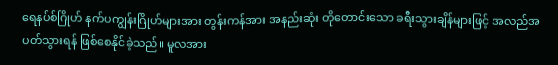ရေနပ်စ်ဂြိုဟ် နက်ပကျွန်းဂြိုဟ်များအား တွန်းကန်အား အနည်းဆုံး တိုတောင်းသော ခရီးသွားချိန်များဖြင့် အလည်အပတ်သွားရန် ဖြစ်စေနိုင်ခဲ့သည်။ မူလအား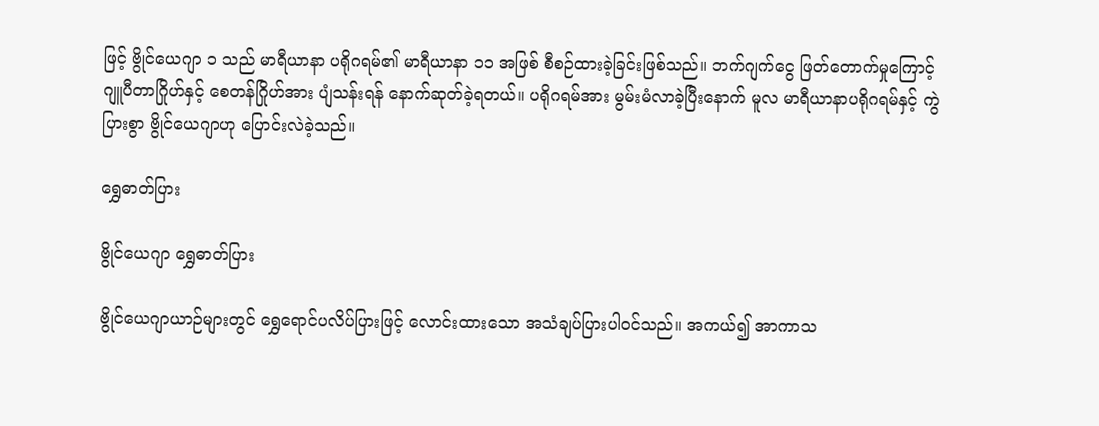ဖြင့် ဗွိုင်ယေဂျာ ၁ သည် မာရီယာနာ ပရိုဂရမ်၏ မာရီယာနာ ၁၁ အဖြစ် စီစဉ်ထားခဲ့ခြင်းဖြစ်သည်။ ဘက်ဂျက်ငွေ ဖြတ်တောက်မှုကြောင့် ဂျူပီတာဂြိုဟ်နှင့် စေတန်ဂြိုဟ်အား ပျံသန်းရန် နောက်ဆုတ်ခဲ့ရတယ်။ ပရိုဂရမ်အား မွမ်းမံလာခဲ့ပြီးနောက် မူလ မာရီယာနာပရိုဂရမ်နှင့် ကွဲပြားစွာ ဗွိုင်ယေဂျာဟု ပြောင်းလဲခဲ့သည်။

ရွှေဓာတ်ပြား

ဗွိုင်ယေဂျာ ရွှေဓာတ်ပြား

ဗွိုင်ယေဂျာယာဉ်များတွင် ရွှေရောင်ပလိပ်ပြားဖြင့် လောင်းထားသော အသံချပ်ပြားပါဝင်သည်။ အကယ်၍ အာကာသ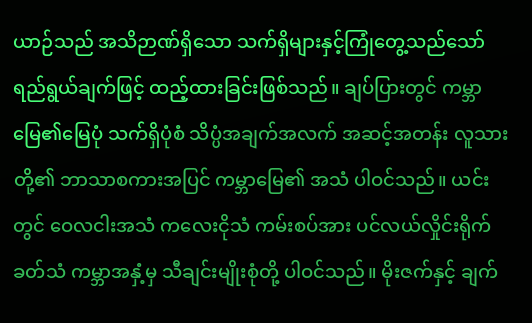ယာဉ်သည် အသိဉာဏ်ရှိသော သက်ရှိများနှင့်ကြုံတွေ့သည်သော် ရည်ရွယ်ချက်ဖြင့် ထည့်ထားခြင်းဖြစ်သည်။ ချပ်ပြားတွင် ကမ္ဘာမြေ၏မြေပုံ သက်ရှိပုံစံ သိပ္ပံအချက်အလက် အဆင့်အတန်း လူသားတို့၏ ဘာသာစကားအပြင် ကမ္ဘာမြေ၏ အသံ ပါဝင်သည်။ ယင်းတွင် ဝေလငါးအသံ ကလေးငိုသံ ကမ်းစပ်အား ပင်လယ်လှိုင်းရိုက်ခတ်သံ ကမ္ဘာအနှံ့မှ သီချင်းမျိုးစုံတို့ ပါဝင်သည်။ မိုးဇက်နှင့် ချက်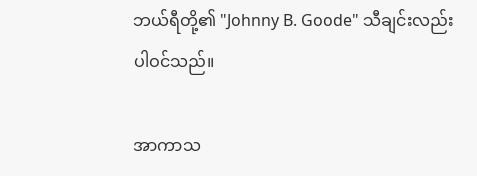ဘယ်ရီတို့၏ "Johnny B. Goode" သီချင်းလည်း ပါဝင်သည်။

အာကာသ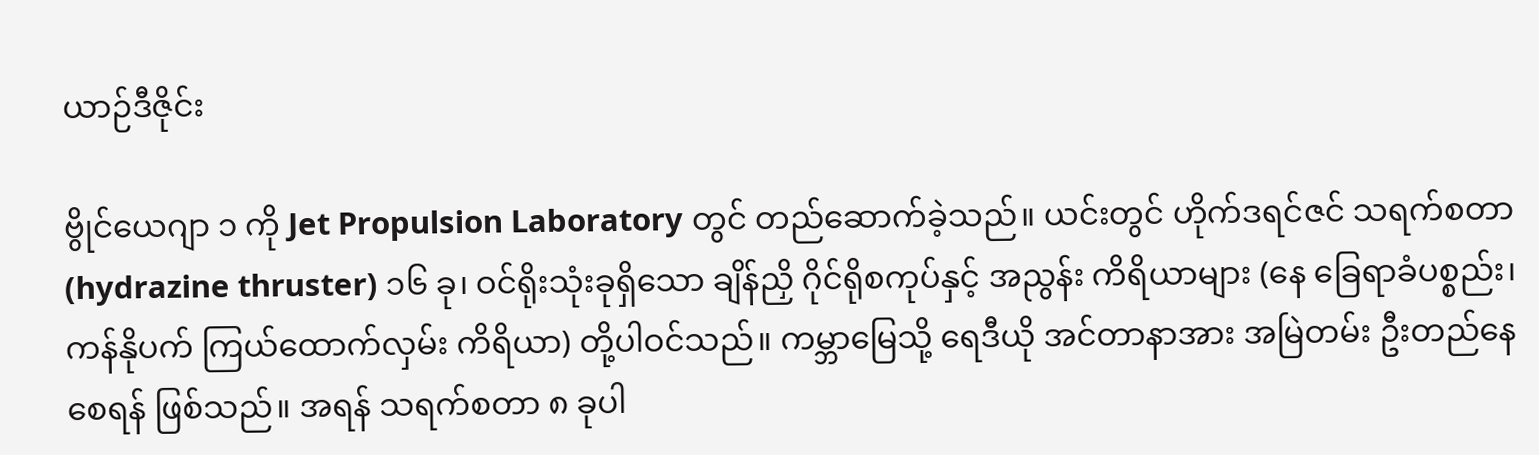ယာဉ်ဒီဇိုင်း

ဗွိုင်ယေဂျာ ၁ ကို Jet Propulsion Laboratory တွင် တည်ဆောက်ခဲ့သည်။ ယင်းတွင် ဟိုက်ဒရင်ဇင် သရက်စတာ (hydrazine thruster) ၁၆ ခု၊ ဝင်ရိုးသုံးခုရှိသော ချိန်ညှိ ဂိုင်ရိုစကုပ်နှင့် အညွန်း ကိရိယာများ (နေ ခြေရာခံပစ္စည်း၊ ကန်နိုပက် ကြယ်ထောက်လှမ်း ကိရိယာ) တို့ပါဝင်သည်။ ကမ္ဘာမြေသို့ ရေဒီယို အင်တာနာအား အမြဲတမ်း ဦးတည်နေစေရန် ဖြစ်သည်။ အရန် သရက်စတာ ၈ ခုပါ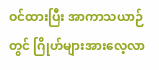ဝင်ထားပြီး အာကာသယာဉ်တွင် ဂြိုဟ်များအားလေ့လာ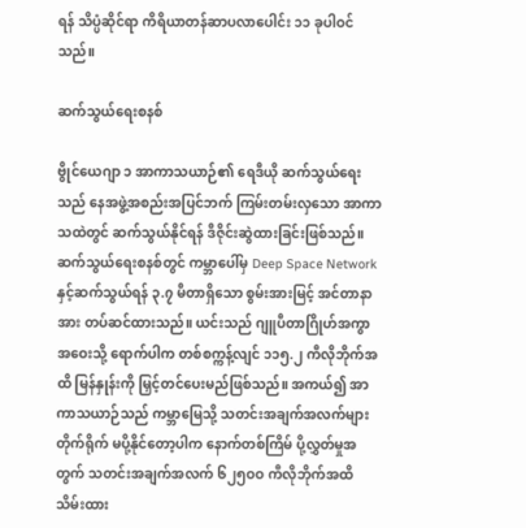ရန် သိပ္ပံဆိုင်ရာ ကိရိယာတန်ဆာပလာပေါင်း ၁၁ ခုပါဝင်သည်။

ဆက်သွယ်ရေးစနစ်

ဗွိုင်ယေဂျာ ၁ အာကာသယာဉ်၏ ရေဒီယို ဆက်သွယ်ရေးသည် နေအဖွဲ့အစည်းအပြင်ဘက် ကြမ်းတမ်းလှသော အာကာသထဲတွင် ဆက်သွယ်နိုင်ရန် ဒီဇိုင်းဆွဲထားခြင်းဖြစ်သည်။ ဆက်သွယ်ရေးစနစ်တွင် ကမ္ဘာပေါ်မှ Deep Space Network နှင့်ဆက်သွယ်ရန် ၃.၇ မီတာရှိသော စွမ်းအားမြင့် အင်တာနာအား တပ်ဆင်ထားသည်။ ယင်းသည် ဂျူပီတာဂြိုဟ်အကွာအဝေးသို့ ရောက်ပါက တစ်စက္ကန့်လျင် ၁၁၅.၂ ကီလိုဘိုက်အထိ မြန်နှုန်းကို မြှင့်တင်ပေးမည်ဖြစ်သည်။ အကယ်၍ အာကာသယာဉ်သည် ကမ္ဘာမြေသို့ သတင်းအချက်အလက်များ တိုက်ရိုက် မပို့နိုင်တော့ပါက နောက်တစ်ကြိမ် ပို့လွှတ်မှုအတွက် သတင်းအချက်အလက် ၆၂၅ဝဝ ကီလိုဘိုက်အထိ သိမ်းထား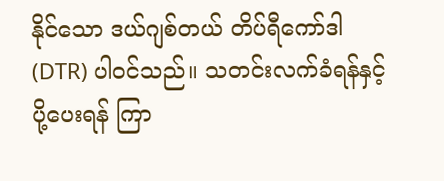နိုင်သော ဒယ်ဂျစ်တယ် တိပ်ရီကော်ဒါ (DTR) ပါဝင်သည်။ သတင်းလက်ခံရန်နှင့် ပို့ပေးရန် ကြာ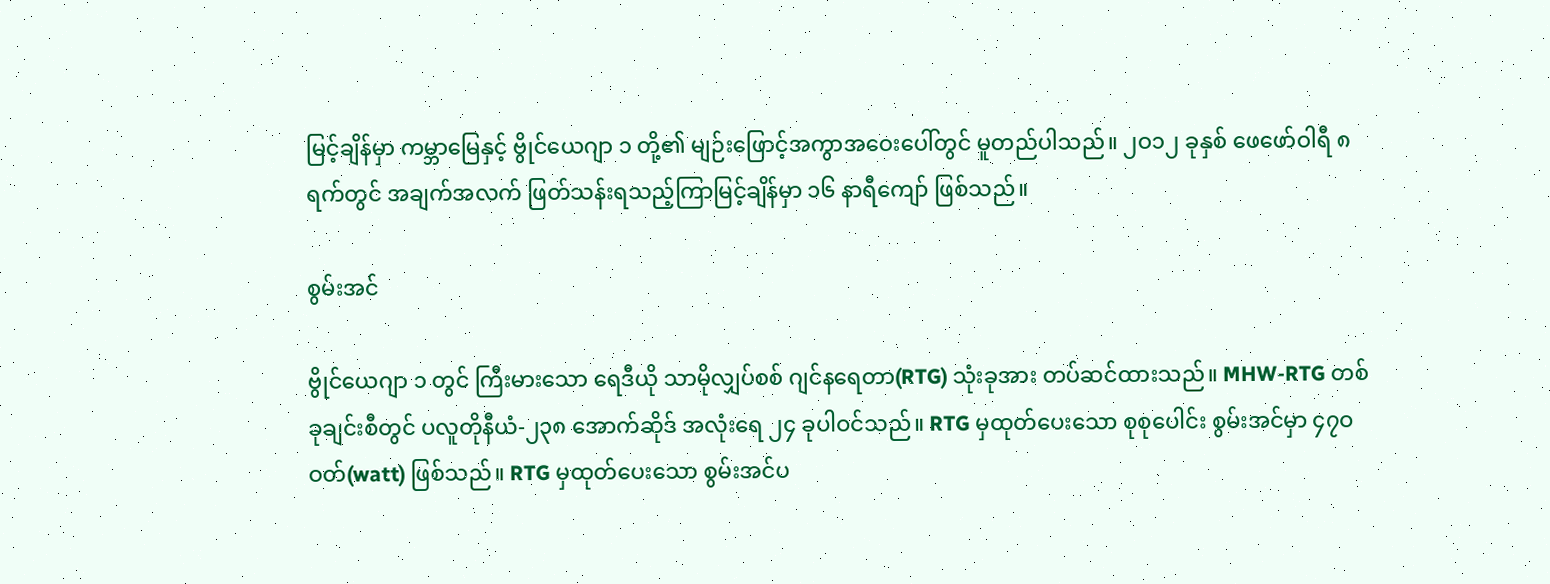မြင့်ချိန်မှာ ကမ္ဘာမြေနှင့် ဗွိုင်ယေဂျာ ၁ တို့၏ မျဉ်းဖြောင့်အကွာအဝေးပေါ်တွင် မူတည်ပါသည်။ ၂ဝ၁၂ ခုနှစ် ဖေဖော်ဝါရီ ၈ ရက်တွင် အချက်အလက် ဖြတ်သန်းရသည့်ကြာမြင့်ချိန်မှာ ၁၆ နာရီကျော် ဖြစ်သည်။

စွမ်းအင်

ဗွိုင်ယေဂျာ ၁ တွင် ကြီးမားသော ရေဒီယို သာမိုလျှပ်စစ် ဂျင်နရေတာ(RTG) သုံးခုအား တပ်ဆင်ထားသည်။ MHW-RTG တစ်ခုချင်းစီတွင် ပလူတိုနီယံ-၂၃၈ အောက်ဆိုဒ် အလုံးရေ ၂၄ ခုပါဝင်သည်။ RTG မှထုတ်ပေးသော စုစုပေါင်း စွမ်းအင်မှာ ၄၇ဝ ဝတ်(watt) ဖြစ်သည်။ RTG မှထုတ်ပေးသော စွမ်းအင်ပ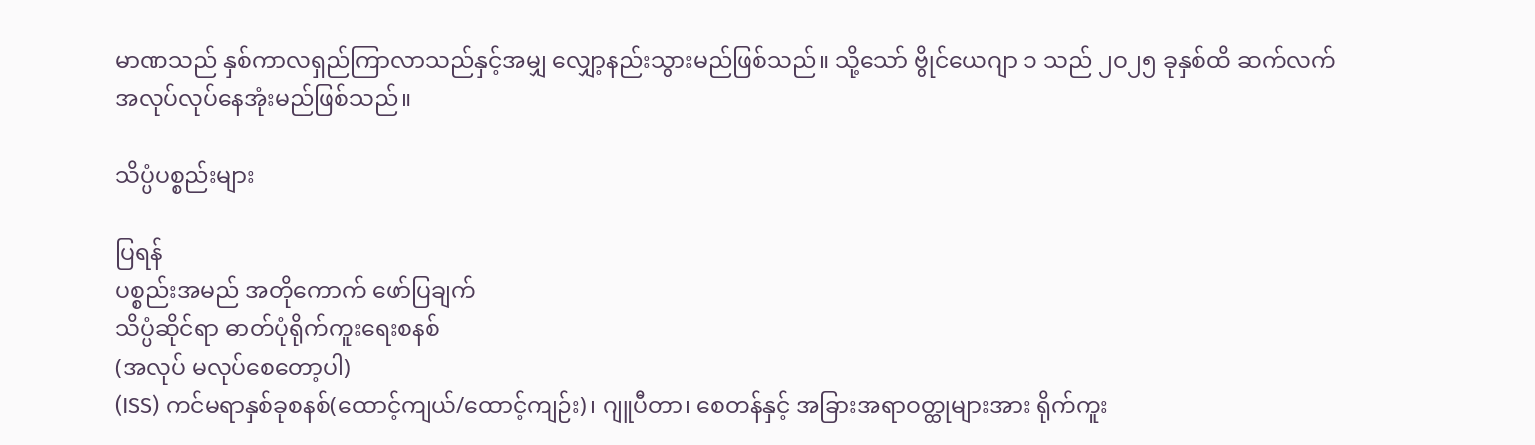မာဏသည် နှစ်ကာလရှည်ကြာလာသည်နှင့်အမျှ လျှော့နည်းသွားမည်ဖြစ်သည်။ သို့သော် ဗွိုင်ယေဂျာ ၁ သည် ၂ဝ၂၅ ခုနှစ်ထိ ဆက်လက် အလုပ်လုပ်နေအုံးမည်ဖြစ်သည်။

သိပ္ပံပစ္စည်းများ

ပြရန်
ပစ္စည်းအမည် အတိုကောက် ဖော်ပြချက်
သိပ္ပံဆိုင်ရာ ဓာတ်ပုံရိုက်ကူးရေးစနစ်
(အလုပ် မလုပ်စေတော့ပါ)
(ISS) ကင်မရာနှစ်ခုစနစ်(ထောင့်ကျယ်/ထောင့်ကျဉ်း)၊ ဂျူပီတာ၊ စေတန်နှင့် အခြားအရာဝတ္ထုများအား ရိုက်ကူး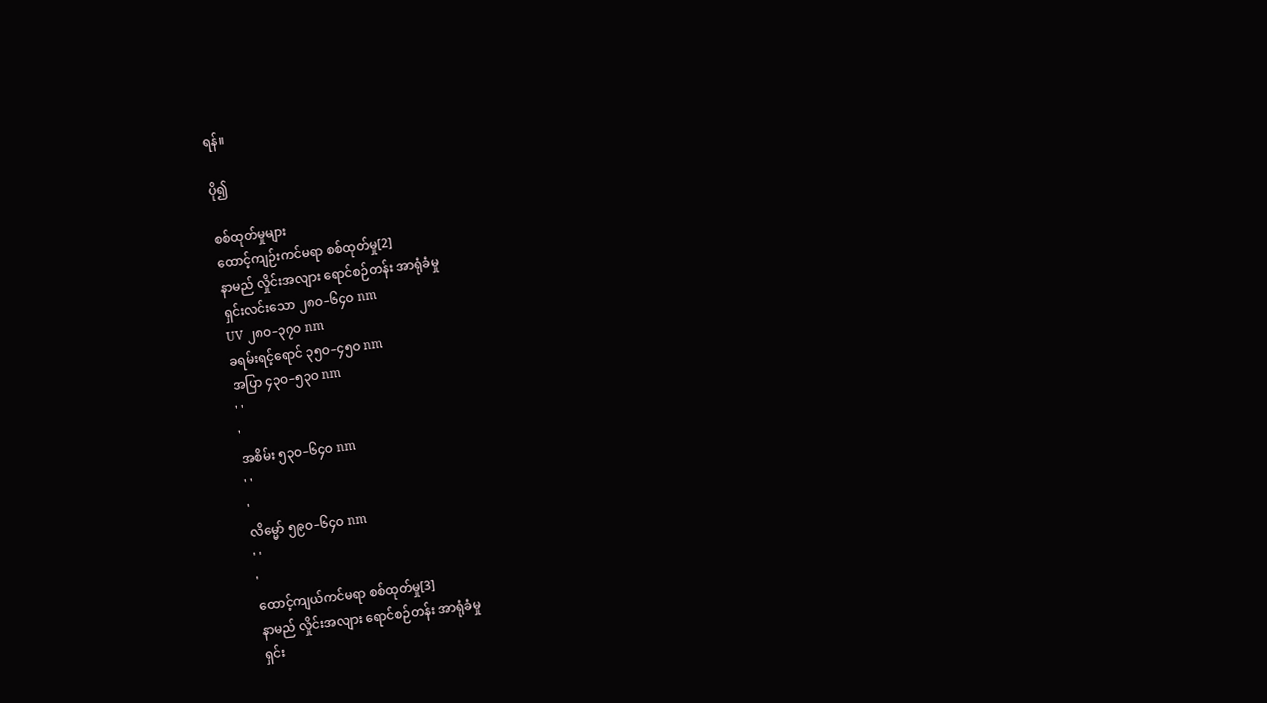ရန်။

ပို၍

စစ်ထုတ်မှုများ
ထောင့်ကျဉ်းကင်မရာ စစ်ထုတ်မှု[2]
နာမည် လှိုင်းအလျား ရောင်စဉ်တန်း အာရုံခံမှု
ရှင်းလင်းသော ၂၈ဝ–၆၄ဝ nm
UV ၂၈ဝ–၃၇ဝ nm
ခရမ်းရင့်ရောင် ၃၅ဝ–၄၅ဝ nm
အပြာ ၄၃ဝ–၅၃ဝ nm
' '
'
အစိမ်း ၅၃ဝ–၆၄ဝ nm
' '
'
လိမ္မော် ၅၉ဝ–၆၄ဝ nm
' '
'
ထောင့်ကျယ်ကင်မရာ စစ်ထုတ်မှု[3]
နာမည် လှိုင်းအလျား ရောင်စဉ်တန်း အာရုံခံမှု
ရှင်း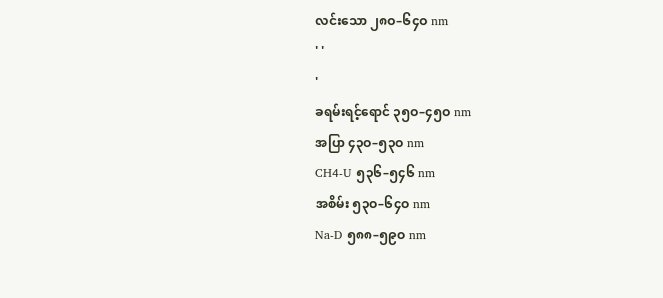လင်းသော ၂၈ဝ–၆၄ဝ nm
' '
'
ခရမ်းရင့်ရောင် ၃၅ဝ–၄၅ဝ nm
အပြာ ၄၃ဝ–၅၃ဝ nm
CH4-U ၅၃၆–၅၄၆ nm
အစိမ်း ၅၃ဝ–၆၄ဝ nm
Na-D ၅၈၈–၅၉ဝ nm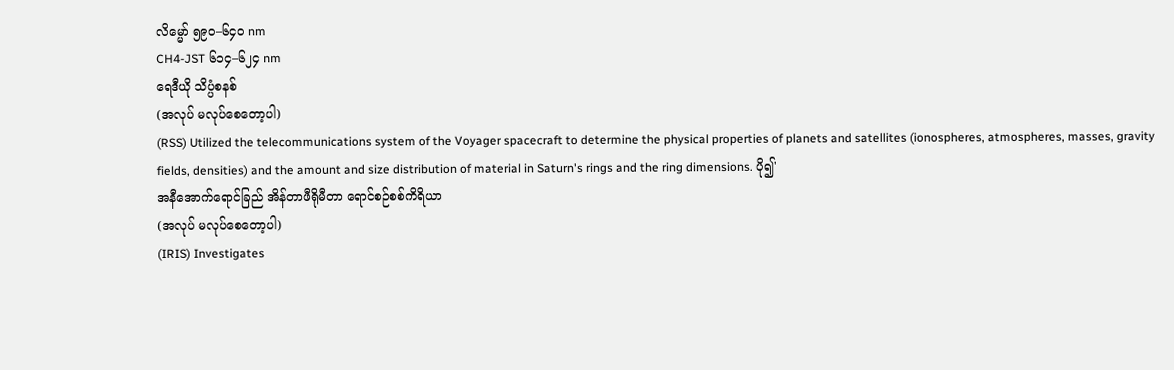လိမ္မော် ၅၉ဝ–၆၄ဝ nm
CH4-JST ၆၁၄–၆၂၄ nm
ရေဒီယို သိပ္ပံစနစ်
(အလုပ် မလုပ်စေတော့ပါ)
(RSS) Utilized the telecommunications system of the Voyager spacecraft to determine the physical properties of planets and satellites (ionospheres, atmospheres, masses, gravity fields, densities) and the amount and size distribution of material in Saturn's rings and the ring dimensions. ပို၍'
အနီအောက်ရောင်ခြည် အိန်တာဖီရိုမီတာ ရောင်စဉ်စစ်ကိရိယာ
(အလုပ် မလုပ်စေတော့ပါ)
(IRIS) Investigates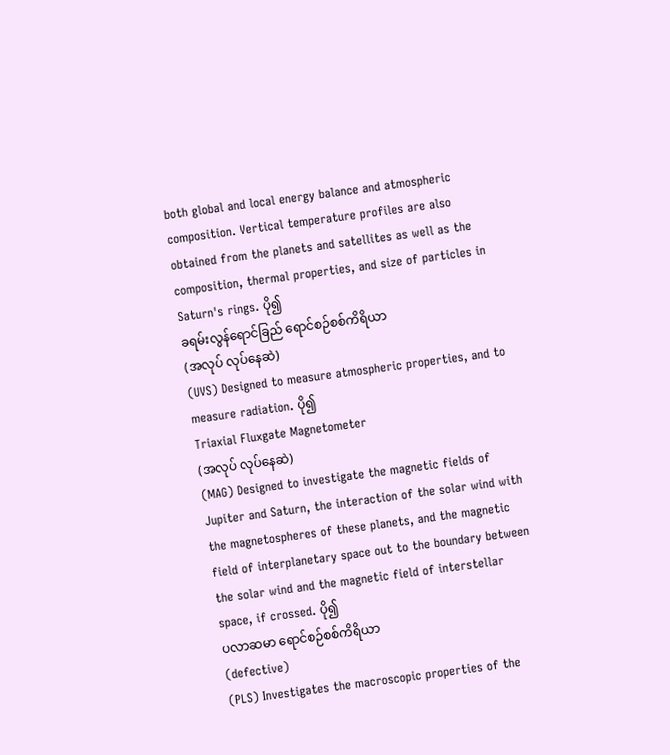both global and local energy balance and atmospheric composition. Vertical temperature profiles are also obtained from the planets and satellites as well as the composition, thermal properties, and size of particles in Saturn's rings. ပို၍
ခရမ်းလွန်ရောင်ခြည် ရောင်စဉ်စစ်ကိရိယာ
(အလုပ် လုပ်နေဆဲ)
(UVS) Designed to measure atmospheric properties, and to measure radiation. ပို၍
Triaxial Fluxgate Magnetometer
(အလုပ် လုပ်နေဆဲ)
(MAG) Designed to investigate the magnetic fields of Jupiter and Saturn, the interaction of the solar wind with the magnetospheres of these planets, and the magnetic field of interplanetary space out to the boundary between the solar wind and the magnetic field of interstellar space, if crossed. ပို၍
ပလာဆမာ ရောင်စဉ်စစ်ကိရိယာ
(defective)
(PLS) Investigates the macroscopic properties of the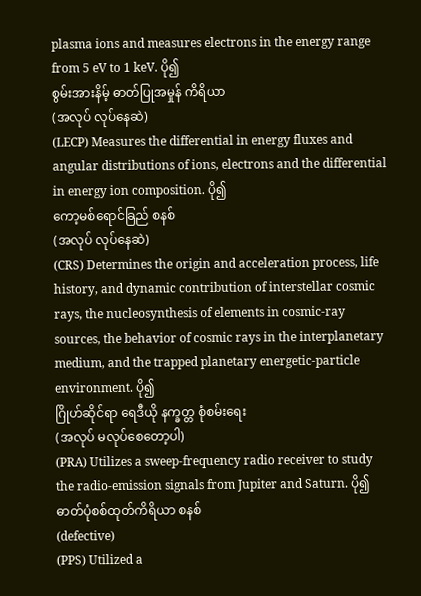plasma ions and measures electrons in the energy range from 5 eV to 1 keV. ပို၍
စွမ်းအားနိမ့် ဓာတ်ပြုအမှုန် ကိရိယာ
(အလုပ် လုပ်နေဆဲ)
(LECP) Measures the differential in energy fluxes and angular distributions of ions, electrons and the differential in energy ion composition. ပို၍
ကော့မစ်ရောင်ခြည် စနစ်
(အလုပ် လုပ်နေဆဲ)
(CRS) Determines the origin and acceleration process, life history, and dynamic contribution of interstellar cosmic rays, the nucleosynthesis of elements in cosmic-ray sources, the behavior of cosmic rays in the interplanetary medium, and the trapped planetary energetic-particle environment. ပို၍
ဂြိုဟ်ဆိုင်ရာ ရေဒီယို နက္ခတ္တ စုံစမ်းရေး
(အလုပ် မလုပ်စေတော့ပါ)
(PRA) Utilizes a sweep-frequency radio receiver to study the radio-emission signals from Jupiter and Saturn. ပို၍
ဓာတ်ပုံစစ်ထုတ်ကိရိယာ စနစ်
(defective)
(PPS) Utilized a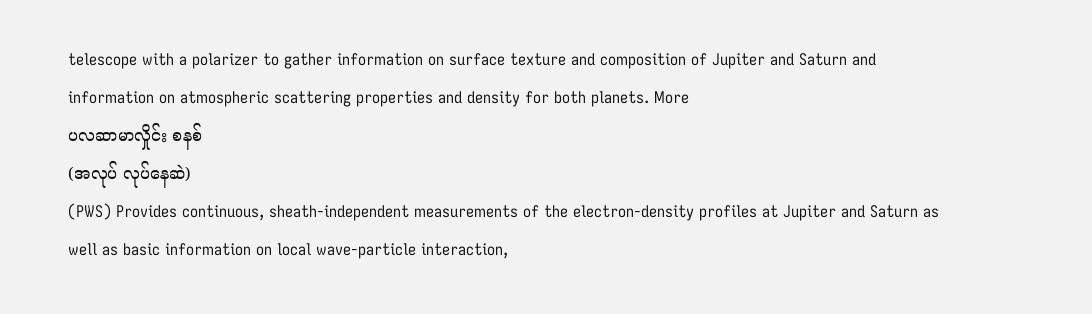telescope with a polarizer to gather information on surface texture and composition of Jupiter and Saturn and information on atmospheric scattering properties and density for both planets. More
ပလဆာမာလှိုင်း စနစ်
(အလုပ် လုပ်နေဆဲ)
(PWS) Provides continuous, sheath-independent measurements of the electron-density profiles at Jupiter and Saturn as well as basic information on local wave-particle interaction,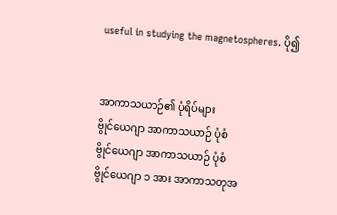useful in studying the magnetospheres. ပို၍


အာကာသယာဉ်၏ ပုံရိပ်များ
ဗွိုင်ယေဂျာ အာကာသယာဉ် ပုံစံ
ဗွိုင်ယေဂျာ အာကာသယာဉ် ပုံစံ
ဗွိုင်ယေဂျာ ၁ အား အာကာသတုအ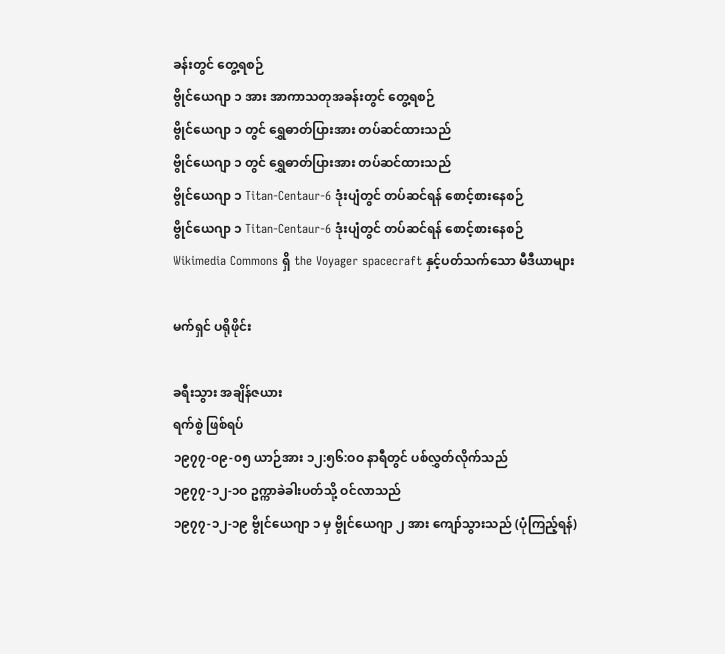ခန်းတွင် တွေ့ရစဉ်
ဗွိုင်ယေဂျာ ၁ အား အာကာသတုအခန်းတွင် တွေ့ရစဉ်
ဗွိုင်ယေဂျာ ၁ တွင် ရွှေဓာတ်ပြားအား တပ်ဆင်ထားသည်
ဗွိုင်ယေဂျာ ၁ တွင် ရွှေဓာတ်ပြားအား တပ်ဆင်ထားသည်
ဗွိုင်ယေဂျာ ၁ Titan-Centaur-6 ဒုံးပျံတွင် တပ်ဆင်ရန် စောင့်စားနေစဉ်
ဗွိုင်ယေဂျာ ၁ Titan-Centaur-6 ဒုံးပျံတွင် တပ်ဆင်ရန် စောင့်စားနေစဉ်
Wikimedia Commons ရှိ the Voyager spacecraft နှင့်ပတ်သက်သော မီဒီယာများ

မက်ရှင် ပရိုဖိုင်း

ခရီးသွား အချိန်ဇယား
ရက်စွဲ ဖြစ်ရပ်
၁၉၇၇-၀၉-၀၅ ယာဉ်အား ၁၂:၅၆:ဝဝ နာရီတွင် ပစ်လွှတ်လိုက်သည်
၁၉၇၇-၁၂-၁ဝ ဥက္ကာခဲခါးပတ်သို့ ဝင်လာသည်
၁၉၇၇-၁၂-၁၉ ဗွိုင်ယေဂျာ ၁ မှ ဗွိုင်ယေဂျာ ၂ အား ကျော်သွားသည် (ပုံကြည့်ရန်)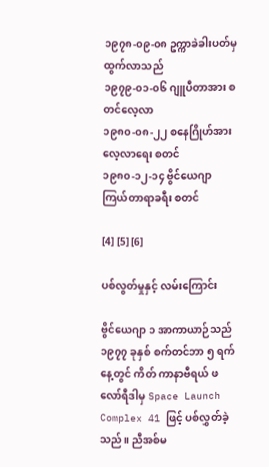၁၉၇၈-၀၉-၀၈ ဥက္ကာခဲခါးပတ်မှ ထွက်လာသည်
၁၉၇၉-၀၁-၀၆ ဂျူပီတာအား စတင်လေ့လာ
၁၉၈၀-၀၈-၂၂ စနေဂြိုဟ်အား လေ့လာရေး စတင်
၁၉၈၀-၁၂-၁၄ ဗွိင်ယေဂျာ ကြယ်တာရာခရီး စတင်

[4] [5] [6]

ပစ်လွတ်မှုနှင့် လမ်းကြောင်း

ဗွိင်ယေဂျာ ၁ အာကာယာဉ်သည် ၁၉၇၇ ခုနှစ် စက်တင်ဘာ ၅ ရက်နေ့တွင် ကိတ် ကာနာဗီရယ် ဖလော်ရီဒါမှ Space Launch Complex 41 ဖြင့် ပစ်လွှတ်ခဲ့သည်။ ညီအစ်မ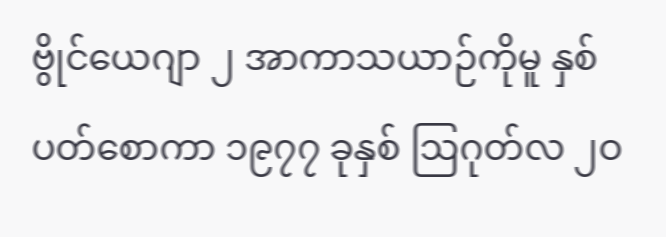ဗွိုင်ယေဂျာ ၂ အာကာသယာဉ်ကိုမူ နှစ်ပတ်စောကာ ၁၉၇၇ ခုနှစ် ဩဂုတ်လ ၂ဝ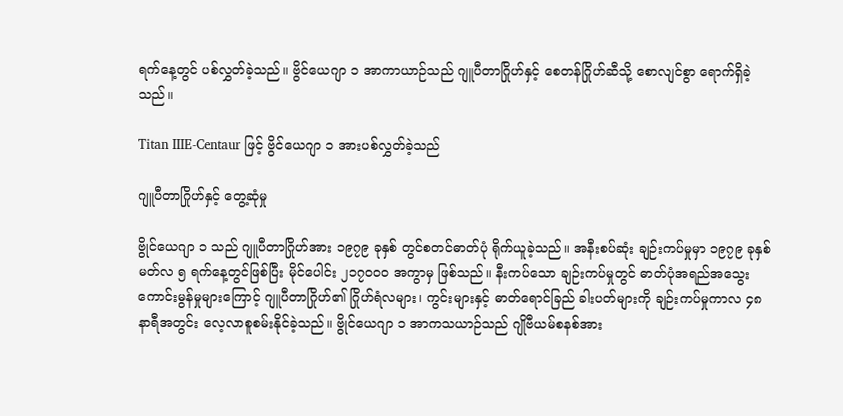ရက်နေ့တွင် ပစ်လွှတ်ခဲ့သည်။ ဗွိင်ယေဂျာ ၁ အာကာယာဉ်သည် ဂျူပီတာဂြိုဟ်နှင့် စေတန်ဂြိုဟ်ဆီသို့ စောလျင်စွာ ရောက်ရှိခဲ့သည်။

Titan IIIE-Centaur ဖြင့် ဗွိင်ယေဂျာ ၁ အားပစ်လွှတ်ခဲ့သည်

ဂျူပီတာဂြိုဟ်နှင့် တွေ့ဆုံမှု

ဗွိုင်ယေဂျာ ၁ သည် ဂျူပီတာဂြိုဟ်အား ၁၉၇၉ ခုနှစ် တွင်စတင်ဓာတ်ပုံ ရိုက်ယူခဲ့သည်။ အနီးစပ်ဆုံး ချဉ်းကပ်မှုမှာ ၁၉၇၉ ခုနှစ် မတ်လ ၅ ရက်နေ့တွင်ဖြစ်ပြီး မိုင်ပေါင်း ၂၁၇ဝဝဝ အကွာမှ ဖြစ်သည်။ နီးကပ်သော ချဉ်းကပ်မှုတွင် ဓာတ်ပုံအရည်အသွေး ကောင်းမွန်မှုများကြောင့် ဂျူပီတာဂြိုဟ်၏ ဂြိုဟ်ရံလများ၊ ကွင်းများနှင့် ဓာတ်ရောင်ခြည် ခါးပတ်များကို ချဉ်းကပ်မှုကာလ ၄၈ နာရီအတွင်း လေ့လာစူစမ်းနိုင်ခဲ့သည်။ ဗွိုင်ယေဂျာ ၁ အာကသယာဉ်သည် ဂျိုဗီယမ်စနစ်အား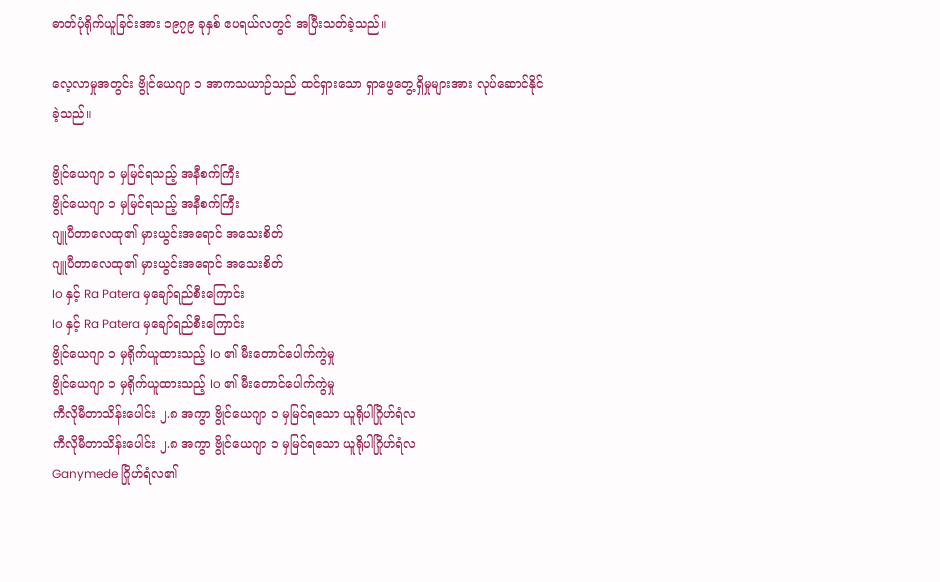ဓာတ်ပုံရိုက်ယူခြင်းအား ၁၉၇၉ ခုနှစ် ဧပရယ်လတွင် အပြီးသတ်ခဲ့သည်။

လေ့လာမှုအတွင်း ဗွိုင်ယေဂျာ ၁ အာကသယာဉ်သည် ထင်ရှားသော ရှာဖွေတွေ့ရှိမှုများအား လုပ်ဆောင်နိုင်ခဲ့သည်။

ဗွိုင်ယေဂျာ ၁ မှမြင်ရသည့် အနီစက်ကြီး
ဗွိုင်ယေဂျာ ၁ မှမြင်ရသည့် အနီစက်ကြီး
ဂျူပီတာလေထု၏ မှားယွင်းအရောင် အသေးစိတ်
ဂျူပီတာလေထု၏ မှားယွင်းအရောင် အသေးစိတ်
Io နှင့် Ra Patera မှချော်ရည်စီးကြောင်း
Io နှင့် Ra Patera မှချော်ရည်စီးကြောင်း
ဗွိုင်ယေဂျာ ၁ မှရိုက်ယူထားသည့် Io ၏ မီးတောင်ပေါက်ကွဲမှု
ဗွိုင်ယေဂျာ ၁ မှရိုက်ယူထားသည့် Io ၏ မီးတောင်ပေါက်ကွဲမှု
ကီလိုမီတာသိန်းပေါင်း ၂.၈ အကွာ ဗွိုင်ယေဂျာ ၁ မှမြင်ရသော ယူရိုပါဂြိုဟ်ရံလ
ကီလိုမီတာသိန်းပေါင်း ၂.၈ အကွာ ဗွိုင်ယေဂျာ ၁ မှမြင်ရသော ယူရိုပါဂြိုဟ်ရံလ
Ganymede ဂြိုဟ်ရံလ၏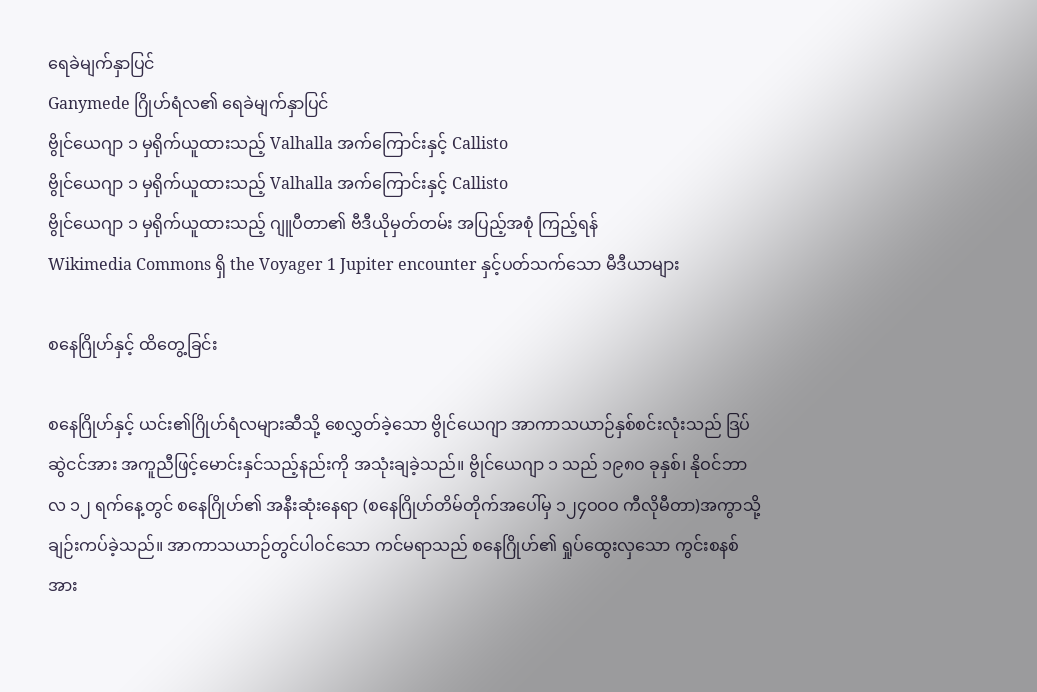ရေခဲမျက်နှာပြင်
Ganymede ဂြိုဟ်ရံလ၏ ရေခဲမျက်နှာပြင်
ဗွိုင်ယေဂျာ ၁ မှရိုက်ယူထားသည့် Valhalla အက်ကြောင်းနှင့် Callisto
ဗွိုင်ယေဂျာ ၁ မှရိုက်ယူထားသည့် Valhalla အက်ကြောင်းနှင့် Callisto
ဗွိုင်ယေဂျာ ၁ မှရိုက်ယူထားသည့် ဂျူပီတာ၏ ဗီဒီယိုမှတ်တမ်း အပြည့်အစုံ ကြည့်ရန်
Wikimedia Commons ရှိ the Voyager 1 Jupiter encounter နှင့်ပတ်သက်သော မီဒီယာများ

စနေဂြိုဟ်နှင့် ထိတွေ့ခြင်း

စနေဂြိုဟ်နှင့် ယင်း၏ဂြိုဟ်ရံလများဆီသို့ စေလွှတ်ခဲ့သော ဗွိုင်ယေဂျာ အာကာသယာဉ်နှစ်စင်းလုံးသည် ဒြပ်ဆွဲငင်အား အကူညီဖြင့်မောင်းနှင်သည့်နည်းကို အသုံးချခဲ့သည်။ ဗွိုင်ယေဂျာ ၁ သည် ၁၉၈ဝ ခုနှစ်၊ နိုဝင်ဘာလ ၁၂ ရက်နေ့တွင် စနေဂြိုဟ်၏ အနီးဆုံးနေရာ (စနေဂြိုဟ်တိမ်တိုက်အပေါ်မှ ၁၂၄ဝဝဝ ကီလိုမီတာ)အကွာသို့ ချဉ်းကပ်ခဲ့သည်။ အာကာသယာဉ်တွင်ပါဝင်သော ကင်မရာသည် စနေဂြိုဟ်၏ ရှုပ်ထွေးလှသော ကွင်းစနစ်အား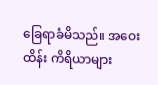ခြေရာခံမိသည်။ အဝေးထိန်း ကိရိယာများ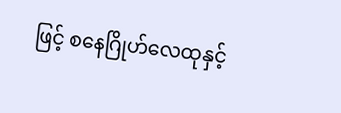ဖြင့် စနေဂြိုဟ်လေထုနှင့်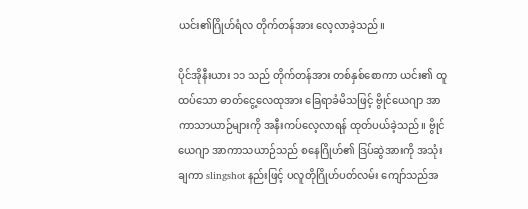ယင်း၏ဂြိုဟ်ရံလ တိုက်တန်အား လေ့လာခဲ့သည်။

ပိုင်အိုနီးယား ၁၁ သည် တိုက်တန်အား တစ်နှစ်စောကာ ယင်း၏ ထူထပ်သော ဓာတ်ငွေ့လေထုအား ခြေရာခံမိသဖြင့် ဗွိုင်ယေဂျာ အာကာသာယာဉ်များကို အနီးကပ်လေ့လာရန် ထုတ်ပယ်ခဲ့သည်။ ဗွိုင်ယေဂျာ အာကာသယာဉ်သည် စနေဂြိုဟ်၏ ဒြပ်ဆွဲအားကို အသုံးချကာ slingshot နည်းဖြင့် ပလူတိုဂြိုဟ်ပတ်လမ်း ကျော်သည်အ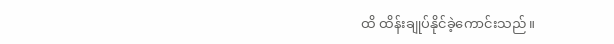ထိ ထိန်းချုပ်နိုင်ခဲ့ကောင်းသည်။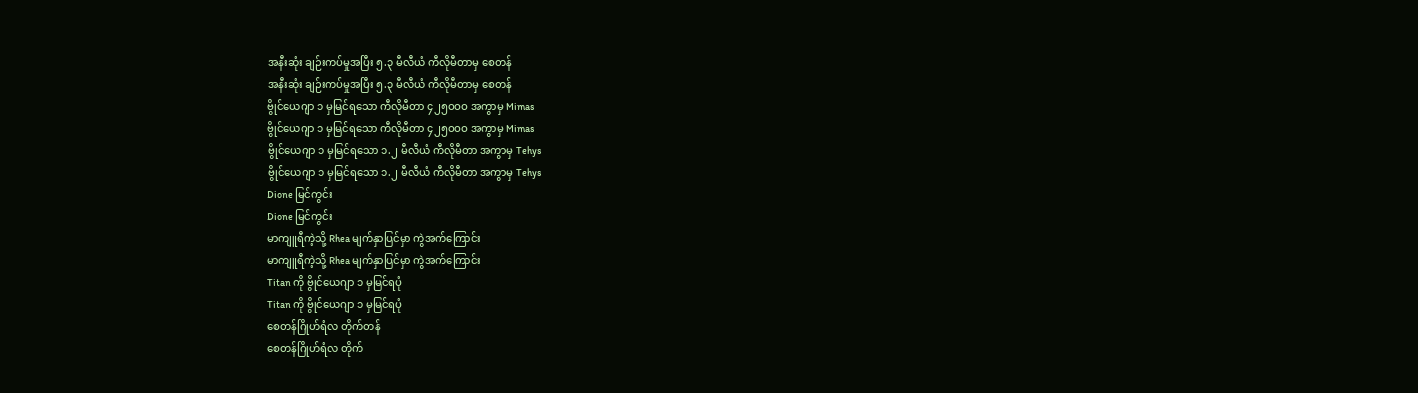အနီးဆုံး ချဉ်းကပ်မှုအပြီး ၅.၃ မီလီယံ ကီလိုမီတာမှ စေတန်
အနီးဆုံး ချဉ်းကပ်မှုအပြီး ၅.၃ မီလီယံ ကီလိုမီတာမှ စေတန်
ဗွိုင်ယေဂျာ ၁ မှမြင်ရသော ကီလိုမီတာ ၄၂၅ဝဝဝ အကွာမှ Mimas
ဗွိုင်ယေဂျာ ၁ မှမြင်ရသော ကီလိုမီတာ ၄၂၅ဝဝဝ အကွာမှ Mimas
ဗွိုင်ယေဂျာ ၁ မှမြင်ရသော ၁.၂ မီလီယံ ကီလိုမီတာ အကွာမှ Tehys
ဗွိုင်ယေဂျာ ၁ မှမြင်ရသော ၁.၂ မီလီယံ ကီလိုမီတာ အကွာမှ Tehys
Dione မြင်ကွင်း
Dione မြင်ကွင်း
မာကျူရီကဲ့သို့ Rhea မျက်နှာပြင်မှာ ကွဲအက်ကြောင်း
မာကျူရီကဲ့သို့ Rhea မျက်နှာပြင်မှာ ကွဲအက်ကြောင်း
Titan ကို ဗွိုင်ယေဂျာ ၁ မှမြင်ရပုံ
Titan ကို ဗွိုင်ယေဂျာ ၁ မှမြင်ရပုံ
စေတန်ဂြိုဟ်ရံလ တိုက်တန်
စေတန်ဂြိုဟ်ရံလ တိုက်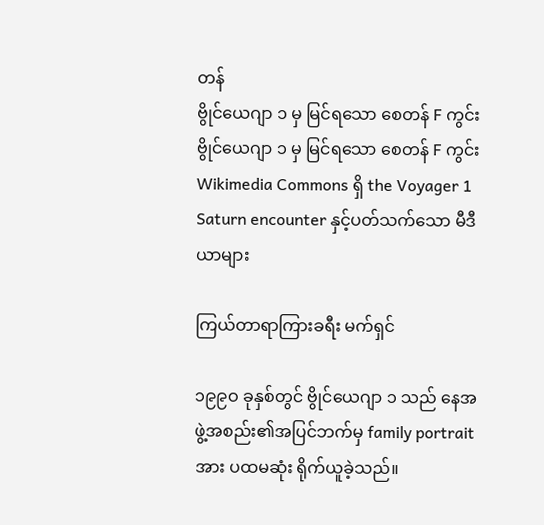တန်
ဗွိုင်ယေဂျာ ၁ မှ မြင်ရသော စေတန် F ကွင်း
ဗွိုင်ယေဂျာ ၁ မှ မြင်ရသော စေတန် F ကွင်း
Wikimedia Commons ရှိ the Voyager 1 Saturn encounter နှင့်ပတ်သက်သော မီဒီယာများ

ကြယ်တာရာကြားခရီး မက်ရှင်

၁၉၉ဝ ခုနှစ်တွင် ဗွိုင်ယေဂျာ ၁ သည် နေအဖွဲ့အစည်း၏အပြင်ဘက်မှ family portrait အား ပထမဆုံး ရိုက်ယူခဲ့သည်။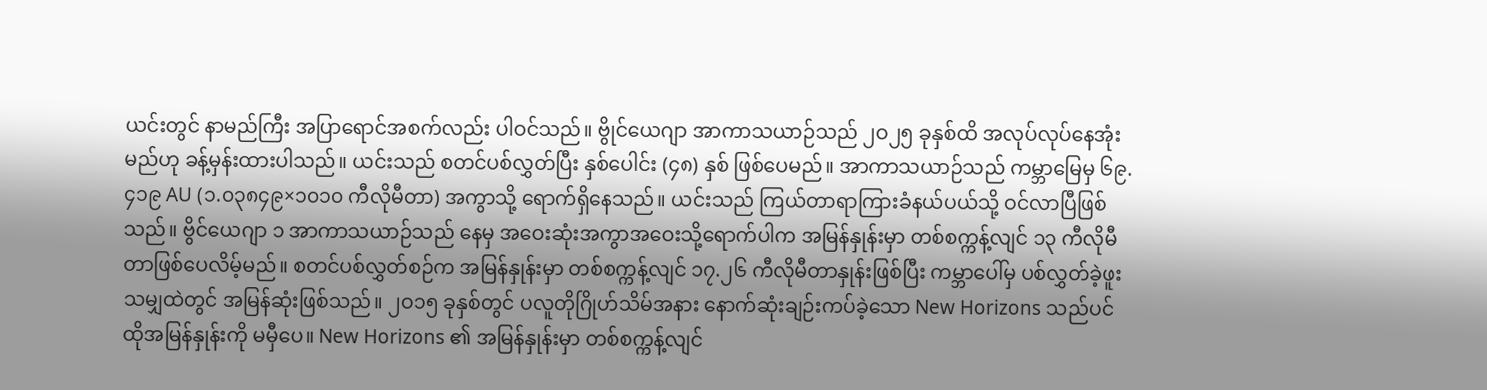ယင်းတွင် နာမည်ကြီး အပြာရောင်အစက်လည်း ပါဝင်သည်။ ဗွိုင်ယေဂျာ အာကာသယာဉ်သည် ၂ဝ၂၅ ခုနှစ်ထိ အလုပ်လုပ်နေအုံးမည်ဟု ခန့်မှန်းထားပါသည်။ ယင်းသည် စတင်ပစ်လွှတ်ပြီး နှစ်ပေါင်း (၄၈) နှစ် ဖြစ်ပေမည်။ အာကာသယာဉ်သည် ကမ္ဘာမြေမှ ၆၉.၄၁၉ AU (၁.၀၃၈၄၉×၁၀၁၀ ကီလိုမီတာ) အကွာသို့ ရောက်ရှိနေသည်။ ယင်းသည် ကြယ်တာရာကြားခံနယ်ပယ်သို့ ဝင်လာပြီဖြစ်သည်။ ဗွိင်ယေဂျာ ၁ အာကာသယာဉ်သည် နေမှ အဝေးဆုံးအကွာအဝေးသို့ရောက်ပါက အမြန်နှုန်းမှာ တစ်စက္ကန့်လျင် ၁၃ ကီလိုမီတာဖြစ်ပေလိမ့်မည်။ စတင်ပစ်လွှတ်စဉ်က အမြန်နှုန်းမှာ တစ်စက္ကန့်လျင် ၁၇.၂၆ ကီလိုမီတာနှုန်းဖြစ်ပြီး ကမ္ဘာပေါ်မှ ပစ်လွှတ်ခဲ့ဖူးသမျှထဲတွင် အမြန်ဆုံးဖြစ်သည်။ ၂ဝ၁၅ ခုနှစ်တွင် ပလူတိုဂြိုဟ်သိမ်အနား နောက်ဆုံးချဉ်းကပ်ခဲ့သော New Horizons သည်ပင် ထိုအမြန်နှုန်းကို မမှီပေ။ New Horizons ၏ အမြန်နှုန်းမှာ တစ်စက္ကန့်လျင်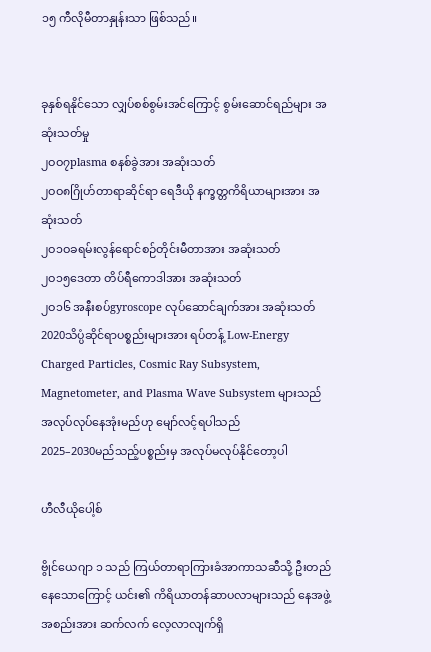၁၅ ကီလိုမီတာနှုန်းသာ ဖြစ်သည်။


ခုနှစ်ရနိုင်သော လျှပ်စစ်စွမ်းအင်ကြောင့် စွမ်းဆောင်ရည်များ အဆုံးသတ်မှု
၂ဝဝ၇plasma စနစ်ခွဲအား အဆုံးသတ်
၂ဝဝ၈ဂြိုဟ်တာရာဆိုင်ရာ ရေဒီယို နက္ခတ္တကိရိယာများအား အဆုံးသတ်
၂ဝ၁ဝခရမ်းလွန်ရောင်စဉ်တိုင်းမီတာအား အဆုံးသတ်
၂ဝ၁၅ဒေတာ တိပ်ရီကောဒါအား အဆုံးသတ်
၂ဝ၁၆ အနီးစပ်gyroscope လုပ်ဆောင်ချက်အား အဆုံးသတ်
2020သိပ္ပံဆိုင်ရာပစ္စည်းများအား ရပ်တန့် Low-Energy Charged Particles, Cosmic Ray Subsystem, Magnetometer, and Plasma Wave Subsystem များသည် အလုပ်လုပ်နေအုံးမည်ဟု မျော်လင့်ရပါသည်
2025–2030မည်သည့်ပစ္စည်းမှ အလုပ်မလုပ်နိုင်တော့ပါ

ဟီလီယိုပေါ့စ်

ဗွိုင်ယေဂျာ ၁ သည် ကြယ်တာရာကြားခံအာကာသဆီသို့ ဦးတည်နေသောကြောင့် ယင်း၏ ကိရိယာတန်ဆာပလာများသည် နေအဖွဲ့အစည်းအား ဆက်လက် လေ့လာလျက်ရှိ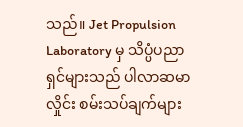သည်။ Jet Propulsion Laboratory မှ သိပ္ပံပညာရှင်များသည် ပါလာဆမာလှိုင်း စမ်းသပ်ချက်များ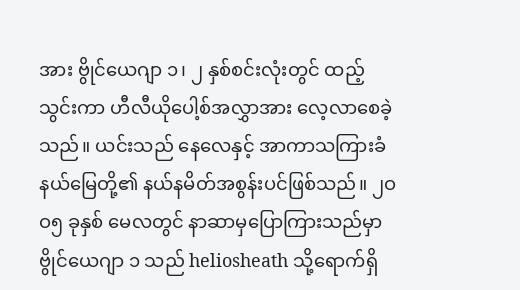အား ဗွိုင်ယေဂျာ ၁၊ ၂ နှစ်စင်းလုံးတွင် ထည့်သွင်းကာ ဟီလီယိုပေါ့စ်အလွှာအား လေ့လာစေခဲ့သည်။ ယင်းသည် နေလေနှင့် အာကာသကြားခံနယ်မြေတို့၏ နယ်နမိတ်အစွန်းပင်ဖြစ်သည်။ ၂ဝဝ၅ ခုနှစ် မေလတွင် နာဆာမှပြောကြားသည်မှာ ဗွိုင်ယေဂျာ ၁ သည် heliosheath သို့ရောက်ရှိ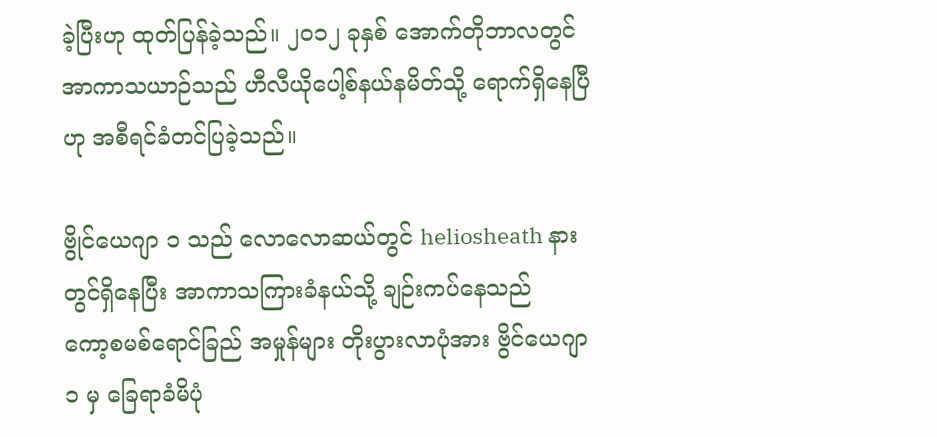ခဲ့ပြီးဟု ထုတ်ပြန်ခဲ့သည်။ ၂ဝ၁၂ ခုနှစ် အောက်တိုဘာလတွင် အာကာသယာဉ်သည် ဟီလီယိုပေါ့စ်နယ်နမိတ်သို့ ရောက်ရှိနေပြီဟု အစီရင်ခံတင်ပြခဲ့သည်။

ဗွိုင်ယေဂျာ ၁ သည် လောလောဆယ်တွင် heliosheath နားတွင်ရှိနေပြီး အာကာသကြားခံနယ်သို့ ချဉ်းကပ်နေသည်
ကော့စမစ်ရောင်ခြည် အမှုန်များ တိုးပွားလာပုံအား ဗွိင်ယေဂျာ ၁ မှ ခြေရာခံမိပုံ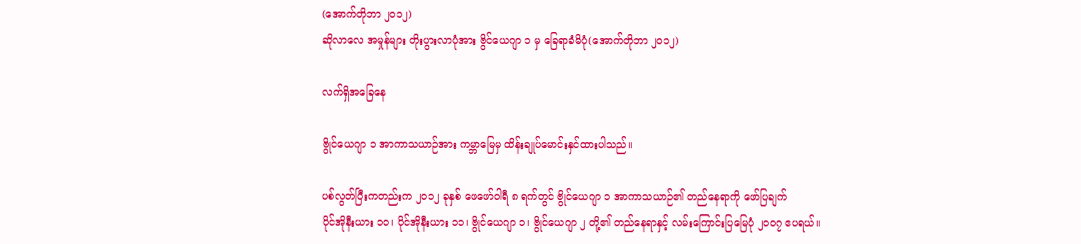(အောက်တိုဘာ ၂ဝ၁၂)
ဆိုလာလေ အမှုန်များ တိုးပွားလာပုံအား ဗွိင်ယေဂျာ ၁ မှ ခြေရာခံမိပုံ(အောက်တိုဘာ ၂ဝ၁၂)

လက်ရှိအခြေနေ

ဗွိုင်ယေဂျာ ၁ အာကာသယာဉ်အား ကမ္ဘာမြေမှ ထိန်းချုပ်မောင်းနှင်ထားပါသည်။

ပစ်လွတ်ပြီးကတည်းက ၂ဝ၁၂ ခုနှစ် ဖေဖော်ဝါရီ ၈ ရက်တွင် ဗွိုင်ယေဂျာ ၁ အာကာသယာဉ်၏ တည်နေရာကို ဖော်ပြချက်
ပိုင်အိုနီးယား ၁ဝ၊ ပိုင်အိုနီးယား ၁၁၊ ဗွိုင်ယေဂျာ ၁၊ ဗွိုင်ယေဂျာ ၂ တို့၏ တည်နေရာနှင့် လမ်းကြောင်းပြမြေပုံ ၂ဝဝ၇ ဧပရယ်။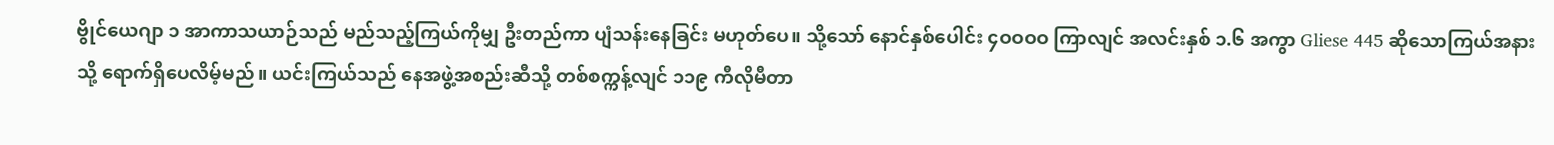ဗွိုင်ယေဂျာ ၁ အာကာသယာဉ်သည် မည်သည့်ကြယ်ကိုမျှ ဦးတည်ကာ ပျံသန်းနေခြင်း မဟုတ်ပေ။ သို့သော် နောင်နှစ်ပေါင်း ၄ဝဝဝဝ ကြာလျင် အလင်းနှစ် ၁.၆ အကွာ Gliese 445 ဆိုသောကြယ်အနားသို့ ရောက်ရှိပေလိမ့်မည်။ ယင်းကြယ်သည် နေအဖွဲ့အစည်းဆီသို့ တစ်စက္ကန့်လျင် ၁၁၉ ကီလိုမီတာ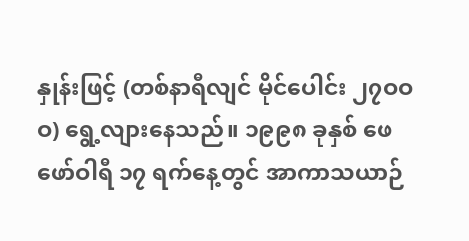နှုန်းဖြင့် (တစ်နာရီလျင် မိုင်ပေါင်း ၂၇ဝဝဝ) ရွေ့လျားနေသည်။ ၁၉၉၈ ခုနှစ် ဖေဖော်ဝါရီ ၁၇ ရက်နေ့တွင် အာကာသယာဉ်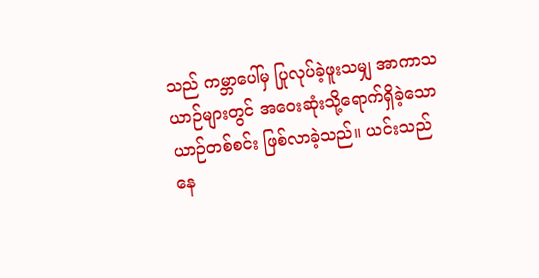သည် ကမ္ဘာပေါ်မှ ပြုလုပ်ခဲ့ဖူးသမျှ အာကာသယာဉ်များတွင် အဝေးဆုံးသို့ရောက်ရှိခဲ့သော ယာဉ်တစ်စင်း ဖြစ်လာခဲ့သည်။ ယင်းသည် နေ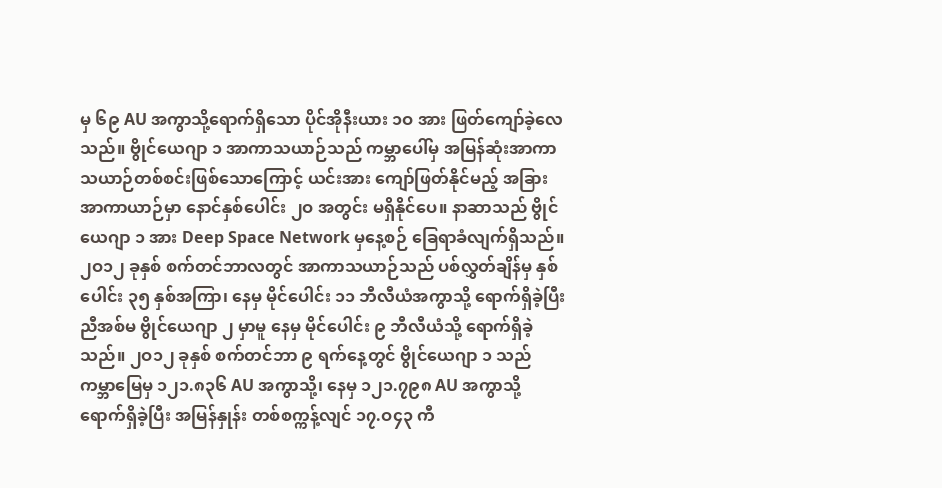မှ ၆၉ AU အကွာသို့ရောက်ရှိသော ပိုင်အိုနီးယား ၁ဝ အား ဖြတ်ကျော်ခဲ့လေသည်။ ဗွိုင်ယေဂျာ ၁ အာကာသယာဉ်သည် ကမ္ဘာပေါ်မှ အမြန်ဆုံးအာကာသယာဉ်တစ်စင်းဖြစ်သောကြောင့် ယင်းအား ကျော်ဖြတ်နိုင်မည့် အခြားအာကာယာဉ်မှာ နောင်နှစ်ပေါင်း ၂ဝ အတွင်း မရှိနိုင်ပေ။ နာဆာသည် ဗွိုင်ယေဂျာ ၁ အား Deep Space Network မှနေ့စဉ် ခြေရာခံလျက်ရှိသည်။ ၂ဝ၁၂ ခုနှစ် စက်တင်ဘာလတွင် အာကာသယာဉ်သည် ပစ်လွှတ်ချိန်မှ နှစ်ပေါင်း ၃၅ နှစ်အကြာ၊ နေမှ မိုင်ပေါင်း ၁၁ ဘီလီယံအကွာသို့ ရောက်ရှိခဲ့ပြီး ညီအစ်မ ဗွိုင်ယေဂျာ ၂ မှာမူ နေမှ မိုင်ပေါင်း ၉ ဘီလီယံသို့ ရောက်ရှိခဲ့သည်။ ၂ဝ၁၂ ခုနှစ် စက်တင်ဘာ ၉ ရက်နေ့တွင် ဗွိုင်ယေဂျာ ၁ သည် ကမ္ဘာမြေမှ ၁၂၁.၈၃၆ AU အကွာသို့၊ နေမှ ၁၂၁.၇၉၈ AU အကွာသို့ ရောက်ရှိခဲ့ပြီး အမြန်နှုန်း တစ်စက္ကန့်လျင် ၁၇.ဝ၄၃ ကီ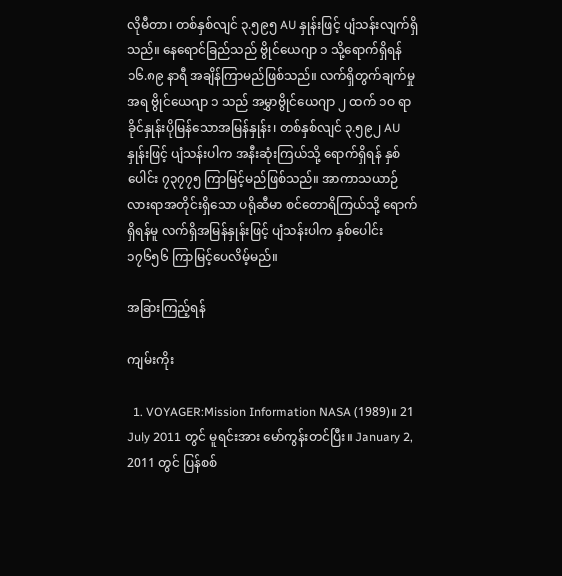လိုမီတာ၊ တစ်နှစ်လျင် ၃.၅၉၅ AU နှုန်းဖြင့် ပျံသန်းလျက်ရှိသည်။ နေရောင်ခြည်သည် ဗွိုင်ယေဂျာ ၁ သို့ရောက်ရှိရန် ၁၆.၈၉ နာရီ အချိန်ကြာမည်ဖြစ်သည်။ လက်ရှိတွက်ချက်မှုအရ ဗွိုင်ယေဂျာ ၁ သည် အမွှာဗွိုင်ယေဂျာ ၂ ထက် ၁ဝ ရာခိုင်နှုန်းပိုမြန်သောအမြန်နှုန်း၊ တစ်နှစ်လျင် ၃.၅၉၂ AU နှုန်းဖြင့် ပျံသန်းပါက အနီးဆုံးကြယ်သို့ ရောက်ရှိရန် နှစ်ပေါင်း ၇၃၇၇၅ ကြာမြင့်မည်ဖြစ်သည်။ အာကာသယာဉ်လားရာအတိုင်းရှိသော ပရိုဆီမာ စင်တောရိကြယ်သို့ ရောက်ရှိရန်မူ လက်ရှိအမြန်နှုန်းဖြင့် ပျံသန်းပါက နှစ်ပေါင်း ၁၇၆၅၆ ကြာမြင့်ပေလိမ့်မည်။

အခြားကြည့်ရန်

ကျမ်းကိုး

  1. VOYAGER:Mission Information NASA (1989)။ 21 July 2011 တွင် မူရင်းအား မော်ကွန်းတင်ပြီး။ January 2, 2011 တွင် ပြန်စစ်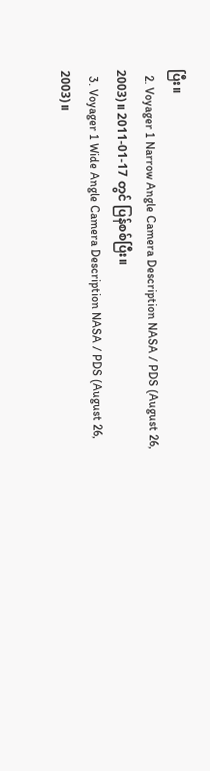ပြီး။
  2. Voyager 1 Narrow Angle Camera Description NASA / PDS (August 26, 2003)။ 2011-01-17 တွင် ပြန်စစ်ပြီး။
  3. Voyager 1 Wide Angle Camera Description NASA / PDS (August 26, 2003)။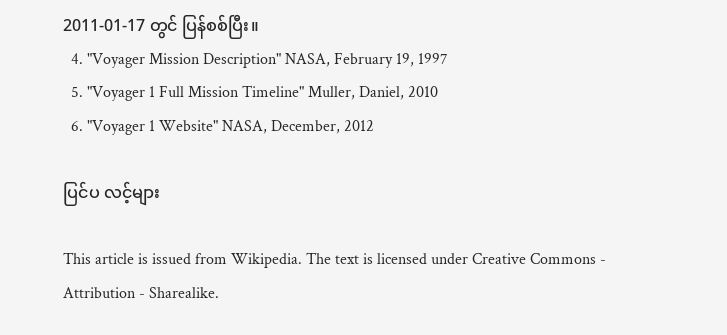2011-01-17 တွင် ပြန်စစ်ပြီး။
  4. "Voyager Mission Description" NASA, February 19, 1997
  5. "Voyager 1 Full Mission Timeline" Muller, Daniel, 2010
  6. "Voyager 1 Website" NASA, December, 2012

ပြင်ပ လင့်များ

This article is issued from Wikipedia. The text is licensed under Creative Commons - Attribution - Sharealike.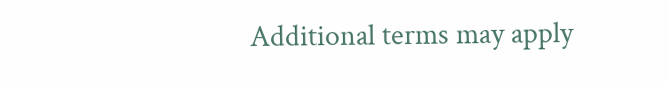Additional terms may apply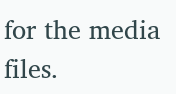for the media files.